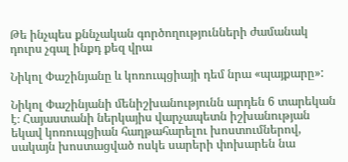Թե ինչպես քննչական գործողությունների ժամանակ դուրս չգալ ինքդ քեզ վրա

Նիկոլ Փաշինյանը և կոռուպցիայի դեմ նրա «պայքարը»:

Նիկոլ Փաշինյանի մենիշխանությունն արդեն 6 տարեկան է։ Հայաստանի ներկայիս վարչապետն իշխանության եկավ կոռուպցիան հաղթահարելու խոստումներով, սակայն խոստացված ոսկե սարերի փոխարեն նա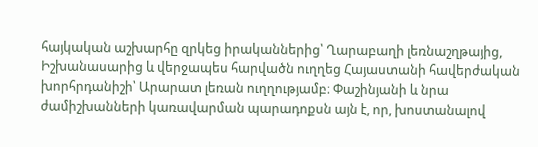հայկական աշխարհը զրկեց իրականներից՝ Ղարաբաղի լեռնաշղթայից, Իշխանասարից և վերջապես հարվածն ուղղեց Հայաստանի հավերժական խորհրդանիշի՝ Արարատ լեռան ուղղությամբ։ Փաշինյանի և նրա ժամիշխանների կառավարման պարադոքսն այն է, որ, խոստանալով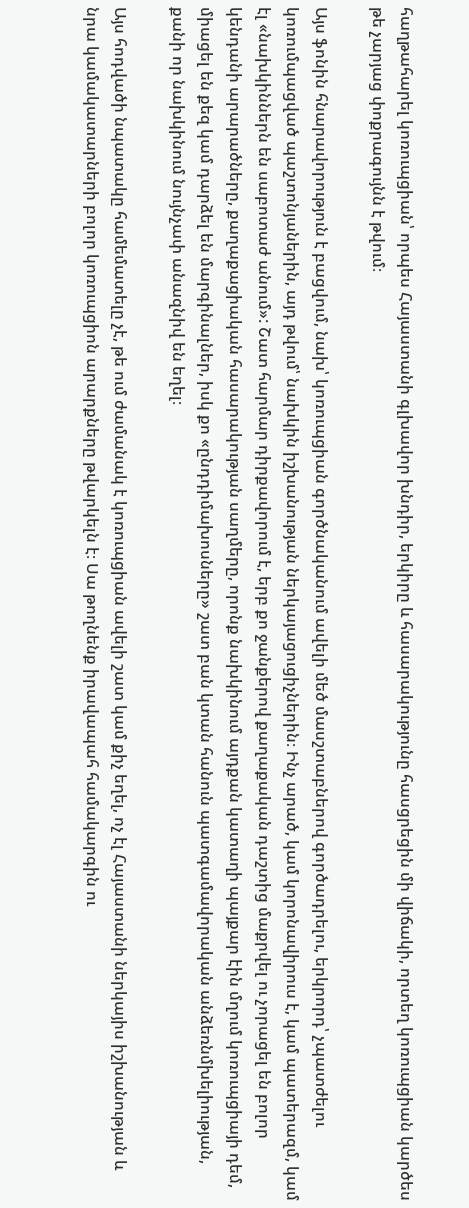հաղթահարել կոռուպցիան՝ որպես Հայաստանի գլխավոր խնդիր, երկիրը և հասարակությունը հասցրեցին մի վիճակի, որտեղ կոռուպցիան կարծես թե չարյաց փոքրագույնն է թվում։

Այս ֆոնին հնարավորություն է բացվում, նախ՝ կոռուպցիան գործնականում ավելի մեծ մասշտաբներով գործադրելու, երկրորդ՝ չպատժելու կոռումպացված պաշտոնյաներին, այդ թվում՝ նախկին իշխանության ներկայացուցիչներին։ Ինչ արած, կամ կորոնավիրուս է, կամ պատերազմ, կամ էլ «նախկիններն են սաբոտաժ անում»: Շատ հարմար դիրքավորում է, երբ քո ջանքերով քաղաքական դաշտից մաքրվել ու չորացել են բոլոր կենդանի արարածները, քաղաքացիական հասարակության սաղմերը, որոնք նախկինում այդքան կատաղի պայքար էին մղում կոռուպցիայի դեմ, միացել են քեզ կամ դարձել են մարգինալներ, իսկ քո «ընդդիմախոսները» շատ բան կտան հանուն պատգամավորական անձեռնմխելիության, քանի որ նախկինում նույնչափ անազնիվ են եղել։

Այս հոդվածի նպատակը համեմատելը չէ, թե ում ժամանակ է կոռուպցիան ավելի շատ կամ քիչ եղել, ոչ էլ Հայաստանի ներկայիս իշխանության և նրա կամակատարների բոլոր կոռուպցիոն արարքները թվարկելն է։ Սա թողնենք իրավապահ համակարգին ու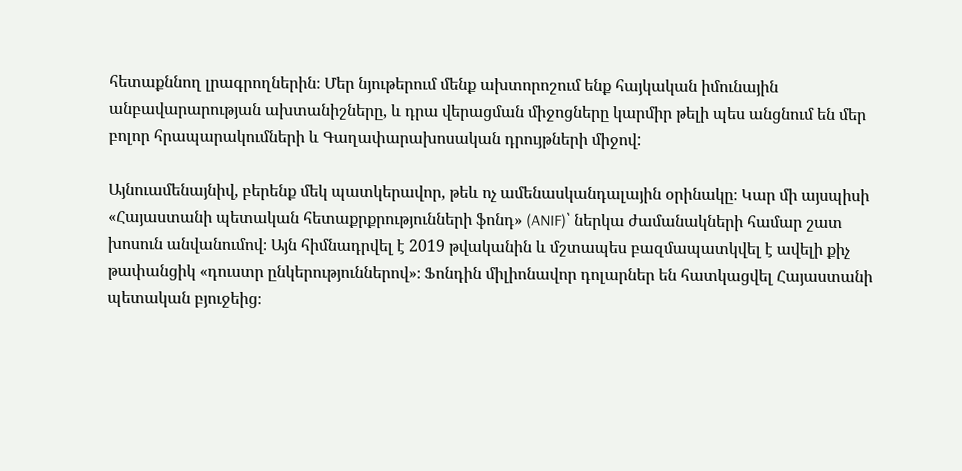հետաքննող լրագրողներին։ Մեր նյութերում մենք ախտորոշում ենք հայկական իմունային անբավարարության ախտանիշները, և դրա վերացման միջոցները կարմիր թելի պես անցնում են մեր բոլոր հրապարակումների և Գաղափարախոսական դրույթների միջով:

Այնուամենայնիվ, բերենք մեկ պատկերավոր, թեև ոչ ամենասկանդալային օրինակը։ Կար մի այսպիսի «Հայաստանի պետական հետաքրքրությունների ֆոնդ» (ANIF)՝ ներկա ժամանակների համար շատ խոսուն անվանումով։ Այն հիմնադրվել է 2019 թվականին և մշտապես բազմապատկվել է ավելի քիչ թափանցիկ «դուստր ընկերություններով»։ Ֆոնդին միլիոնավոր դոլարներ են հատկացվել Հայաստանի պետական բյուջեից։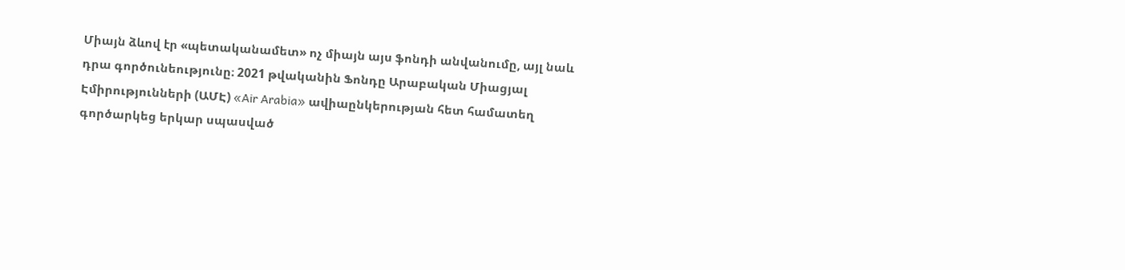Միայն ձևով էր «պետականամետ» ոչ միայն այս ֆոնդի անվանումը, այլ նաև դրա գործունեությունը։ 2021 թվականին Ֆոնդը Արաբական Միացյալ Էմիրությունների (ԱՄԷ) «Air Arabia» ավիաընկերության հետ համատեղ գործարկեց երկար սպասված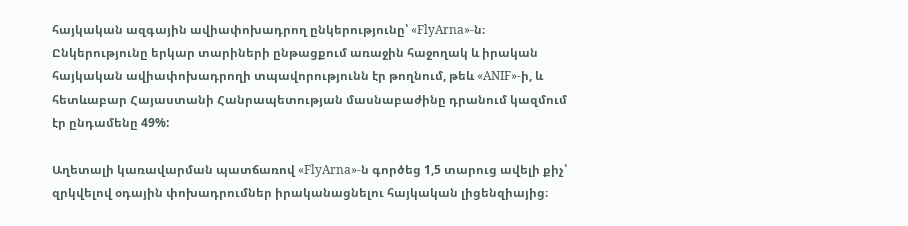հայկական ազգային ավիափոխադրող ընկերությունը՝ «FlyArna»-ն։ Ընկերությունը երկար տարիների ընթացքում առաջին հաջողակ և իրական հայկական ավիափոխադրողի տպավորությունն էր թողնում, թեև «ANIF»-ի, և հետևաբար Հայաստանի Հանրապետության մասնաբաժինը դրանում կազմում էր ընդամենը 49%:

Աղետալի կառավարման պատճառով «FlyArna»-ն գործեց 1,5 տարուց ավելի քիչ՝ զրկվելով օդային փոխադրումներ իրականացնելու հայկական լիցենզիայից։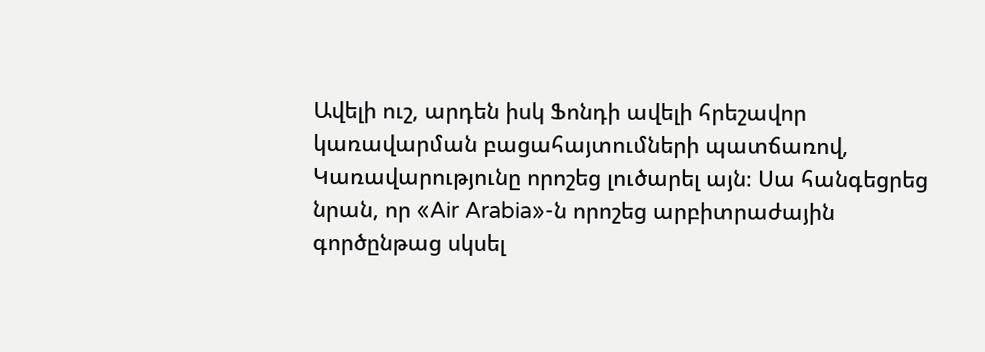Ավելի ուշ, արդեն իսկ Ֆոնդի ավելի հրեշավոր կառավարման բացահայտումների պատճառով, Կառավարությունը որոշեց լուծարել այն։ Սա հանգեցրեց նրան, որ «Air Arabia»-ն որոշեց արբիտրաժային գործընթաց սկսել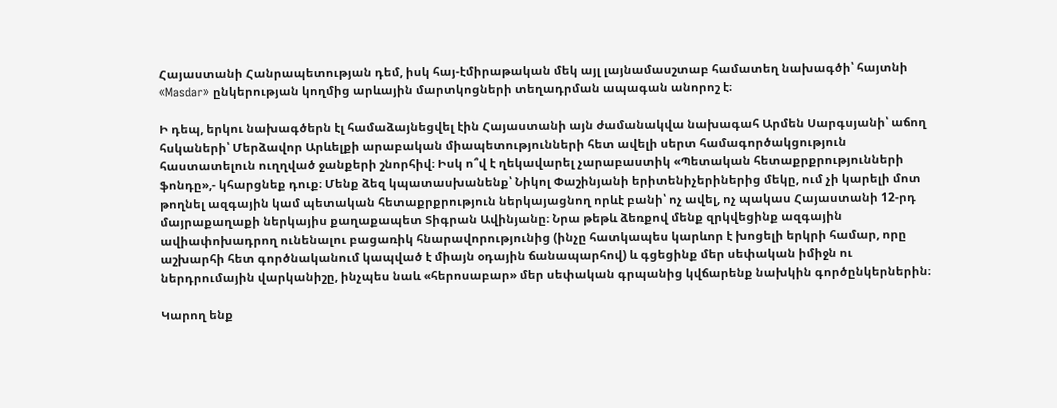Հայաստանի Հանրապետության դեմ, իսկ հայ-էմիրաթական մեկ այլ լայնամասշտաբ համատեղ նախագծի՝ հայտնի «Masdar» ընկերության կողմից արևային մարտկոցների տեղադրման ապագան անորոշ է։

Ի դեպ, երկու նախագծերն էլ համաձայնեցվել էին Հայաստանի այն ժամանակվա նախագահ Արմեն Սարգսյանի՝ աճող հսկաների՝ Մերձավոր Արևելքի արաբական միապետությունների հետ ավելի սերտ համագործակցություն հաստատելուն ուղղված ջանքերի շնորհիվ։ Իսկ ո՞վ է ղեկավարել չարաբաստիկ «Պետական հետաքրքրությունների ֆոնդը»,- կհարցնեք դուք։ Մենք ձեզ կպատասխանենք՝ Նիկոլ Փաշինյանի երիտենիչերիներից մեկը, ում չի կարելի մոտ թողնել ազգային կամ պետական հետաքրքրություն ներկայացնող որևէ բանի՝ ոչ ավել, ոչ պակաս Հայաստանի 12-րդ մայրաքաղաքի ներկայիս քաղաքապետ Տիգրան Ավինյանը։ Նրա թեթև ձեռքով մենք զրկվեցինք ազգային ավիափոխադրող ունենալու բացառիկ հնարավորությունից (ինչը հատկապես կարևոր է խոցելի երկրի համար, որը աշխարհի հետ գործնականում կապված է միայն օդային ճանապարհով) և գցեցինք մեր սեփական իմիջն ու ներդրումային վարկանիշը, ինչպես նաև «հերոսաբար» մեր սեփական գրպանից կվճարենք նախկին գործընկերներին։

Կարող ենք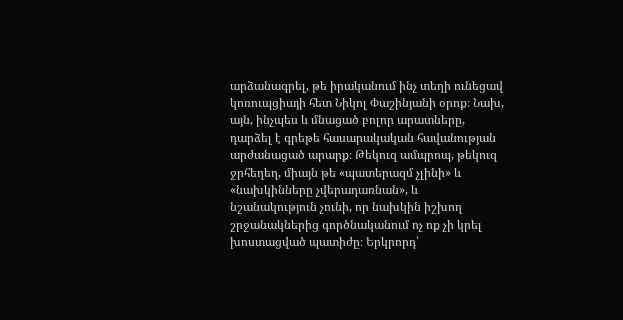արձանագրել, թե իրականում ինչ տեղի ունեցավ կոռուպցիայի հետ Նիկոլ Փաշինյանի օրոք։ Նախ, այն, ինչպես և մնացած բոլոր արատները, դարձել է գրեթե հասարակական հավանության արժանացած արարք։ Թեկուզ ամպրոպ, թեկուզ ջրհեղեղ, միայն թե «պատերազմ չլինի» և «նախկինները չվերադառնան», և նշանակություն չունի, որ նախկին իշխող շրջանակներից գործնականում ոչ ոք չի կրել խոստացված պատիժը։ Երկրորդ՝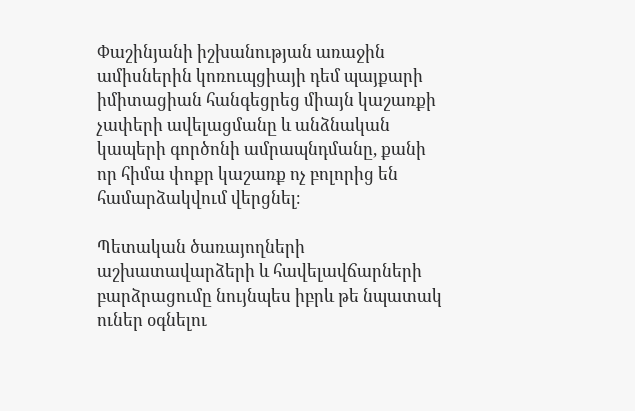Փաշինյանի իշխանության առաջին ամիսներին կոռուպցիայի դեմ պայքարի իմիտացիան հանգեցրեց միայն կաշառքի չափերի ավելացմանը և անձնական կապերի գործոնի ամրապնդմանը, քանի որ հիմա փոքր կաշառք ոչ բոլորից են համարձակվում վերցնել։

Պետական ծառայողների աշխատավարձերի և հավելավճարների բարձրացումը նույնպես իբրև թե նպատակ ուներ օգնելու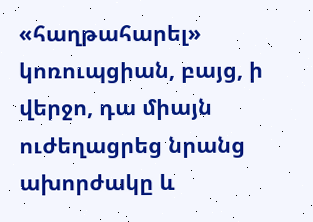«հաղթահարել» կոռուպցիան, բայց, ի վերջո, դա միայն ուժեղացրեց նրանց ախորժակը և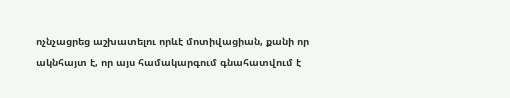ոչնչացրեց աշխատելու որևէ մոտիվացիան, քանի որ ակնհայտ է, որ այս համակարգում գնահատվում է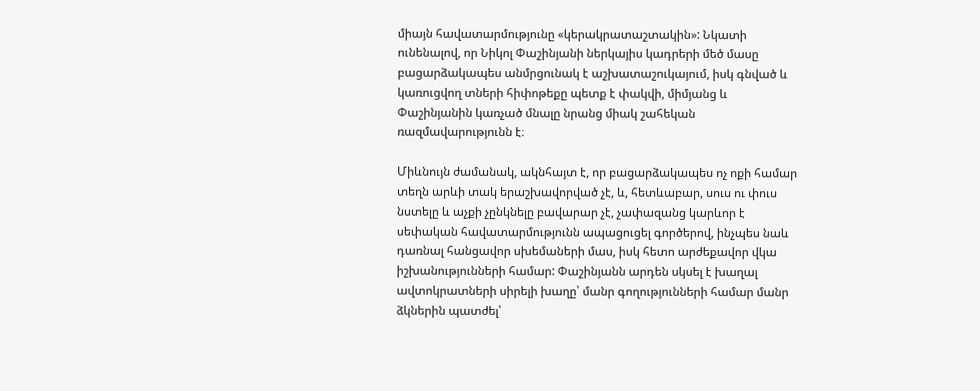միայն հավատարմությունը «կերակրատաշտակին»: Նկատի ունենալով, որ Նիկոլ Փաշինյանի ներկայիս կադրերի մեծ մասը բացարձակապես անմրցունակ է աշխատաշուկայում, իսկ գնված և կառուցվող տների հիփոթեքը պետք է փակվի, միմյանց և Փաշինյանին կառչած մնալը նրանց միակ շահեկան ռազմավարությունն է։

Միևնույն ժամանակ, ակնհայտ է, որ բացարձակապես ոչ ոքի համար տեղն արևի տակ երաշխավորված չէ, և, հետևաբար, սուս ու փուս նստելը և աչքի չընկնելը բավարար չէ, չափազանց կարևոր է սեփական հավատարմությունն ապացուցել գործերով, ինչպես նաև դառնալ հանցավոր սխեմաների մաս, իսկ հետո արժեքավոր վկա իշխանությունների համար: Փաշինյանն արդեն սկսել է խաղալ ավտոկրատների սիրելի խաղը՝ մանր գողությունների համար մանր ձկներին պատժել՝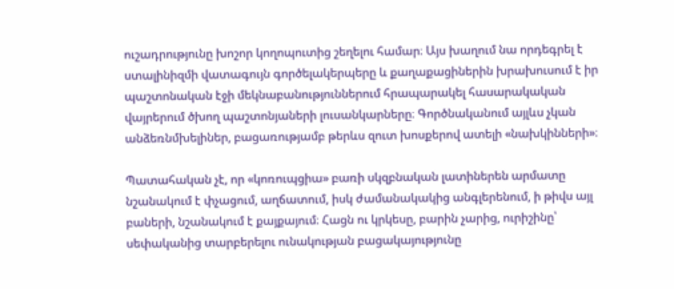ուշադրությունը խոշոր կողոպուտից շեղելու համար։ Այս խաղում նա որդեգրել է ստալինիզմի վատագույն գործելակերպերը և քաղաքացիներին խրախուսում է իր պաշտոնական էջի մեկնաբանություններում հրապարակել հասարակական վայրերում ծխող պաշտոնյաների լուսանկարները։ Գործնականում այլևս չկան անձեռնմխելիներ, բացառությամբ թերևս զուտ խոսքերով ատելի «նախկինների»։

Պատահական չէ, որ «կոռուպցիա» բառի սկզբնական լատիներեն արմատը նշանակում է փչացում, աղճատում, իսկ ժամանակակից անգլերենում, ի թիվս այլ բաների, նշանակում է քայքայում։ Հացն ու կրկեսը, բարին չարից, ուրիշինը՝ սեփականից տարբերելու ունակության բացակայությունը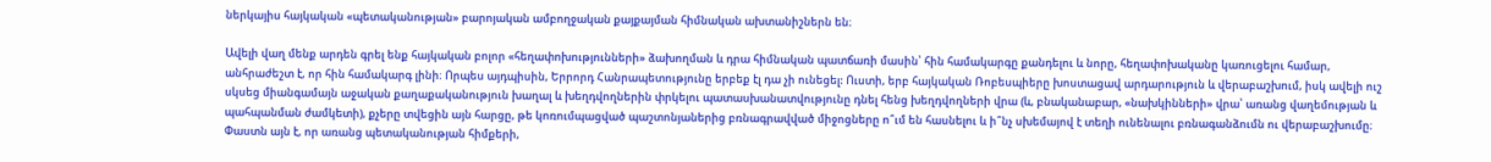ներկայիս հայկական «պետականության» բարոյական ամբողջական քայքայման հիմնական ախտանիշներն են։

Ավելի վաղ մենք արդեն գրել ենք հայկական բոլոր «հեղափոխությունների» ձախողման և դրա հիմնական պատճառի մասին՝ հին համակարգը քանդելու և նորը, հեղափոխականը կառուցելու համար, անհրաժեշտ է, որ հին համակարգ լինի։ Որպես այդպիսին, Երրորդ Հանրապետությունը երբեք էլ դա չի ունեցել: Ուստի, երբ հայկական Ռոբեսպիերը խոստացավ արդարություն և վերաբաշխում, իսկ ավելի ուշ սկսեց միանգամայն աջական քաղաքականություն խաղալ և խեղդվողներին փրկելու պատասխանատվությունը դնել հենց խեղդվողների վրա (և, բնականաբար, «նախկինների» վրա՝ առանց վաղեմության և պահպանման ժամկետի), քչերը տվեցին այն հարցը, թե կոռումպացված պաշտոնյաներից բռնագրավված միջոցները ո՞ւմ են հասնելու և ի՞նչ սխեմայով է տեղի ունենալու բռնագանձումն ու վերաբաշխումը։ Փաստն այն է, որ առանց պետականության հիմքերի,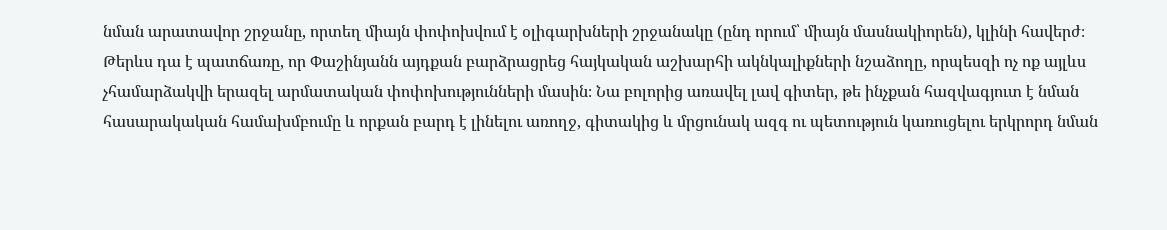նման արատավոր շրջանը, որտեղ միայն փոփոխվում է օլիգարխների շրջանակը (ընդ որում՝ միայն մասնակիորեն), կլինի հավերժ։ Թերևս դա է պատճառը, որ Փաշինյանն այդքան բարձրացրեց հայկական աշխարհի ակնկալիքների նշաձողը, որպեսզի ոչ ոք այլևս չհամարձակվի երազել արմատական փոփոխությունների մասին։ Նա բոլորից առավել լավ գիտեր, թե ինչքան հազվագյուտ է նման հասարակական համախմբումը և որքան բարդ է լինելու առողջ, գիտակից և մրցունակ ազգ ու պետություն կառուցելու երկրորդ նման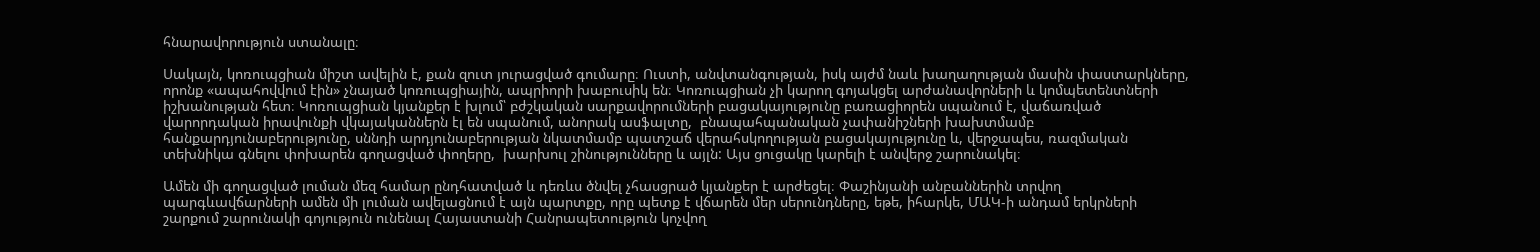հնարավորություն ստանալը։

Սակայն, կոռուպցիան միշտ ավելին է, քան զուտ յուրացված գումարը։ Ուստի, անվտանգության, իսկ այժմ նաև խաղաղության մասին փաստարկները, որոնք «ապահովվում էին» չնայած կոռուպցիային, ապրիորի խաբուսիկ են։ Կոռուպցիան չի կարող գոյակցել արժանավորների և կոմպետենտների իշխանության հետ։ Կոռուպցիան կյանքեր է խլում՝ բժշկական սարքավորումների բացակայությունը բառացիորեն սպանում է, վաճառված վարորդական իրավունքի վկայականներն էլ են սպանում, անորակ ասֆալտը,  բնապահպանական չափանիշների խախտմամբ հանքարդյունաբերությունը, սննդի արդյունաբերության նկատմամբ պատշաճ վերահսկողության բացակայությունը և, վերջապես, ռազմական տեխնիկա գնելու փոխարեն գողացված փողերը,  խարխուլ շինությունները և այլն: Այս ցուցակը կարելի է անվերջ շարունակել։

Ամեն մի գողացված լուման մեզ համար ընդհատված և դեռևս ծնվել չհասցրած կյանքեր է արժեցել։ Փաշինյանի անբաններին տրվող պարգևավճարների ամեն մի լուման ավելացնում է այն պարտքը, որը պետք է վճարեն մեր սերունդները, եթե, իհարկե, ՄԱԿ-ի անդամ երկրների շարքում շարունակի գոյություն ունենալ Հայաստանի Հանրապետություն կոչվող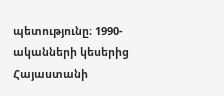պետությունը։ 1990-ականների կեսերից Հայաստանի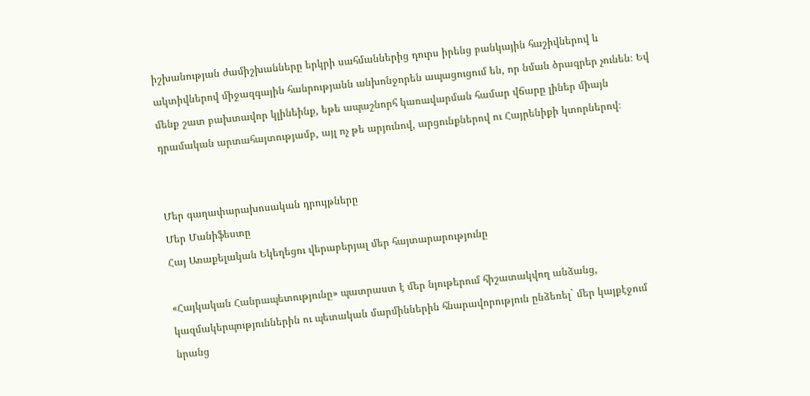իշխանության ժամիշխանները երկրի սահմաններից դուրս իրենց բանկային հաշիվներով և ակտիվներով միջազգային հանրությանն անխոնջորեն ապացուցում են, որ նման ծրագրեր չունեն։ Եվ մենք շատ բախտավոր կլինեինք, եթե ապաշնորհ կառավարման համար վճարը լիներ միայն դրամական արտահայտությամբ, այլ ոչ թե արյունով, արցունքներով ու Հայրենիքի կտորներով։


Մեր գաղափարախոսական դրույթները
Մեր Մանիֆեստը
Հայ Առաքելական Եկեղեցու վերաբերյալ մեր հայտարարությունը

«Հայկական Հանրապետությունը» պատրաստ է մեր նյութերում հիշատակվող անձանց, կազմակերպություններին ու պետական մարմիններին հնարավորություն ընձեռել` մեր կայքէջում նրանց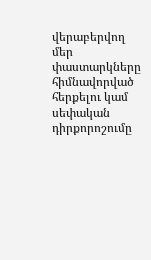վերաբերվող մեր փաստարկները հիմնավորված հերքելու կամ սեփական դիրքորոշումը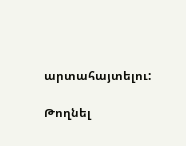արտահայտելու:

Թողնել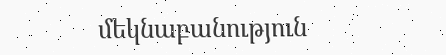մեկնաբանություն